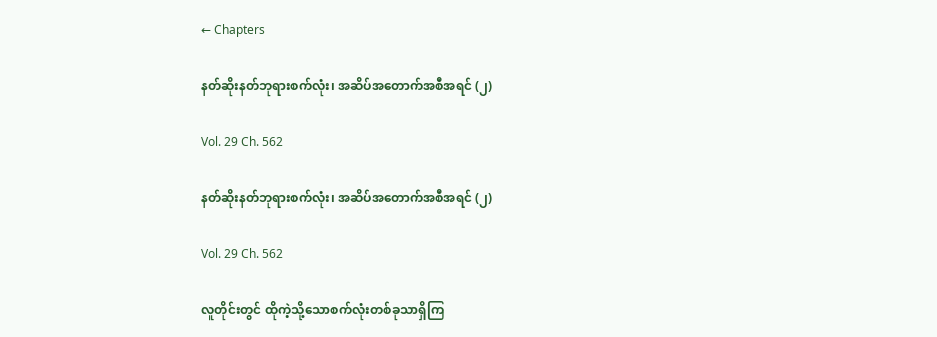← Chapters

နတ်ဆိုးနတ်ဘုရားစက်လုံး၊ အဆိပ်အတောက်အစီအရင် (၂)

Vol. 29 Ch. 562

နတ်ဆိုးနတ်ဘုရားစက်လုံး၊ အဆိပ်အတောက်အစီအရင် (၂)

Vol. 29 Ch. 562

လူတိုင်းတွင် ထိုကဲ့သို့သောစက်လုံးတစ်ခုသာရှိကြ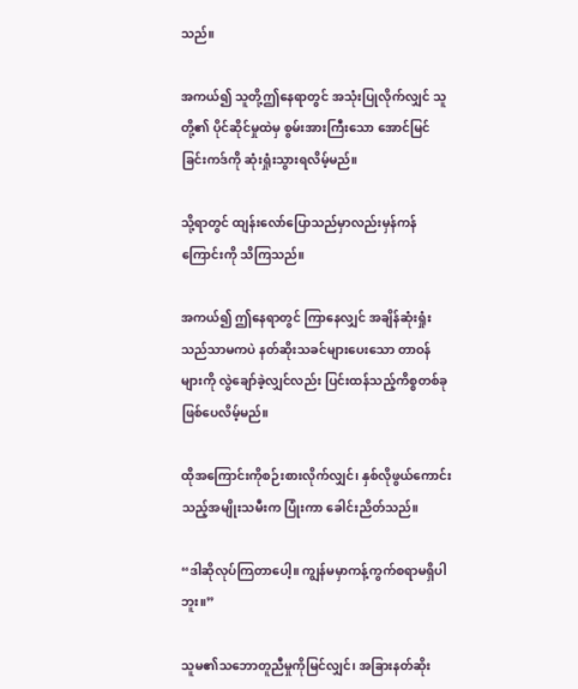သည်။

အကယ်၍ သူတို့ဤနေရာတွင် အသုံးပြုလိုက်လျှင် သူတို့၏ ပိုင်ဆိုင်မှုထဲမှ စွမ်းအားကြီးသော အောင်မြင်ခြင်းကဒ်ကို ဆုံးရှုံးသွားရလိမ့်မည်။

သို့ရာတွင် ထျန်းလော်ပြောသည်မှာလည်းမှန်ကန်ကြောင်းကို သိကြသည်။

အကယ်၍ ဤနေရာတွင် ကြာနေလျှင် အချိန်ဆုံးရှုံးသည်သာမကပဲ နတ်ဆိုးသခင်များပေးသော တာဝန်များကို လွဲချော်ခဲ့လျှင်လည်း ပြင်းထန်သည့်ကိစ္စတစ်ခုဖြစ်ပေလိမ့်မည်။

ထိုအကြောင်းကိုစဉ်းစားလိုက်လျှင်၊ နှစ်လိုဖွယ်ကောင်းသည့်အမျိုးသမီးက ပြုံးကာ ခေါင်းညိတ်သည်။

“ဒါဆိုလုပ်ကြတာပေါ့။ ကျွန်မမှာကန့်ကွက်စရာမရှိပါဘူး။”

သူမ၏သဘောတူညီမှုကိုမြင်လျှင်၊ အခြားနတ်ဆိုး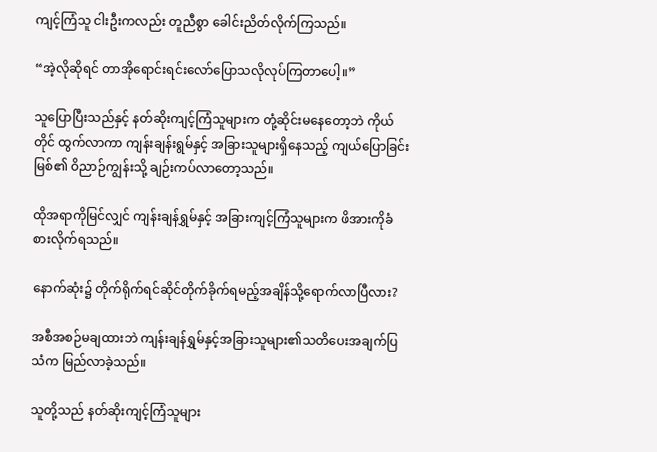ကျင့်ကြံသူ ငါးဦးကလည်း တူညီစွာ ခေါင်းညိတ်လိုက်ကြသည်။

“အဲ့လိုဆိုရင် တာအိုရောင်းရင်းလော်ပြောသလိုလုပ်ကြတာပေါ့။”

သူပြောပြီးသည်နှင့် နတ်ဆိုးကျင့်ကြံသူများက တုံ့ဆိုင်းမနေတော့ဘဲ ကိုယ်တိုင် ထွက်လာကာ ကျန်းချန်းရွမ်နှင့် အခြားသူများရှိနေသည့် ကျယ်ပြောခြင်းမြစ်၏ ဝိညာဉ်ကျွန်းသို့ ချဉ်းကပ်လာတော့သည်။

ထိုအရာကိုမြင်လျှင် ကျန်းချန်ရွှမ်နှင့် အခြားကျင့်ကြံသူများက ဖိအားကိုခံစားလိုက်ရသည်။

နောက်ဆုံး၌ တိုက်ရိုက်ရင်ဆိုင်တိုက်ခိုက်ရမည့်အချိန်သို့ရောက်လာပြီလား?

အစီအစဉ်မချထားဘဲ ကျန်းချန်ရွှမ်နှင့်အခြားသူများ၏သတိပေးအချက်ပြသံက မြည်လာခဲ့သည်။

သူတို့သည် နတ်ဆိုးကျင့်ကြံသူများ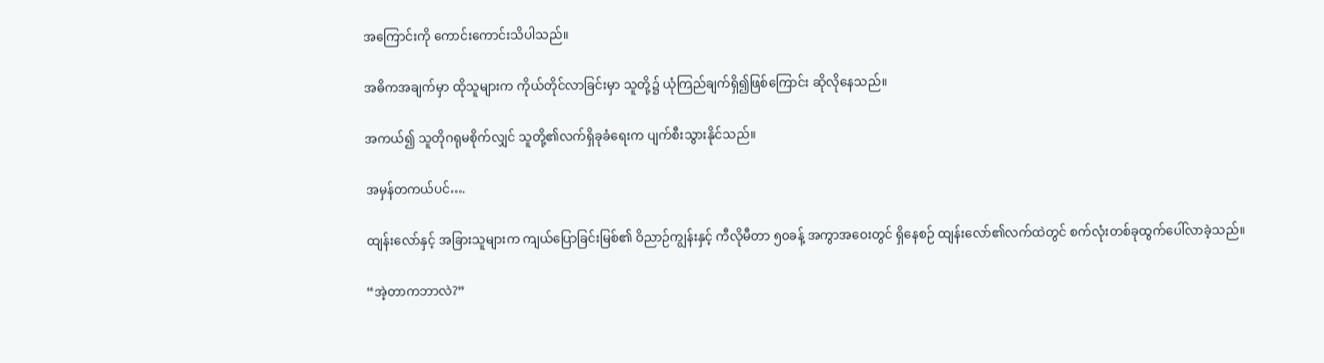အကြောင်းကို ကောင်းကောင်းသိပါသည်။

အဓိကအချက်မှာ ထိုသူများက ကိုယ်တိုင်လာခြင်းမှာ သူတို့၌ ယုံကြည်ချက်ရှိ၍ဖြစ်ကြောင်း ဆိုလိုနေသည်။

အကယ်၍ သူတိုဂရုမစိုက်လျှင် သူတို့၏လက်ရှိခုခံရေးက ပျက်စီးသွားနိုင်သည်။

အမှန်တကယ်ပင်….

ထျန်းလော်နှင့် အခြားသူများက ကျယ်ပြောခြင်းမြစ်၏ ဝိညာဉ်ကျွန်းနှင့် ကီလိုမီတာ ၅၀ခန့် အကွာအဝေးတွင် ရှိနေစဉ် ထျန်းလော်၏လက်ထဲတွင် စက်လုံးတစ်ခုထွက်ပေါ်လာခဲ့သည်။

“အဲ့တာကဘာလဲ?”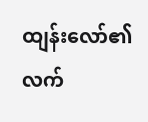ထျန်းလော်၏လက်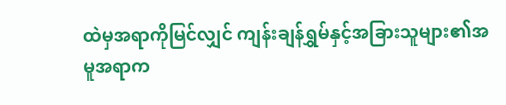ထဲမှအရာကိုမြင်လျှင် ကျန်းချန်ရွှမ်နှင့်အခြားသူများ၏အမူအရာက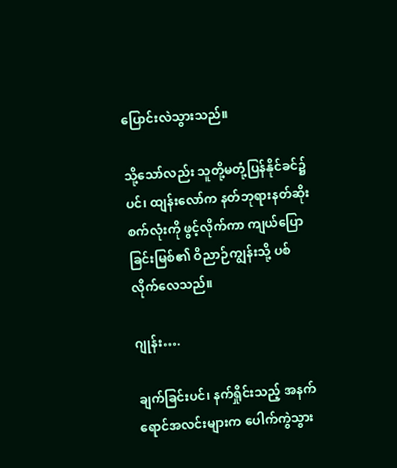ပြောင်းလဲသွားသည်။

သို့သော်လည်း သူတို့မတုံ့ပြန်နိုင်ခင်၌ပင်၊ ထျန်းလော်က နတ်ဘုရားနတ်ဆိုးစက်လုံးကို ဖွင့်လိုက်ကာ ကျယ်ပြောခြင်းမြစ်၏ ဝိညာဉ်ကျွန်းသို့ ပစ်လိုက်လေသည်။

ဂျုန်း….

ချက်ခြင်းပင်၊ နက်ရှိုင်းသည့် အနက်ရောင်အလင်းများက ပေါက်ကွဲသွား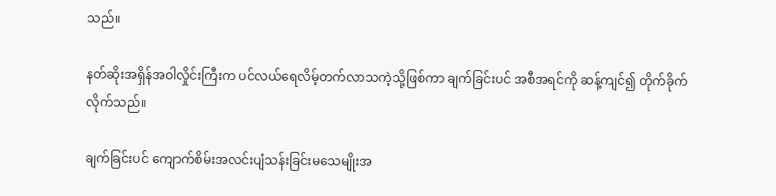သည်။

နတ်ဆိုးအရှိန်အဝါလှိုင်းကြီးက ပင်လယ်ရေလိမ့်တက်လာသကဲ့သို့ဖြစ်ကာ ချက်ခြင်းပင် အစီအရင်ကို ဆန့်ကျင်၍ တိုက်ခိုက်လိုက်သည်။

ချက်ခြင်းပင် ကျောက်စိမ်းအလင်းပျံသန်းခြင်းမသေမျိုးအ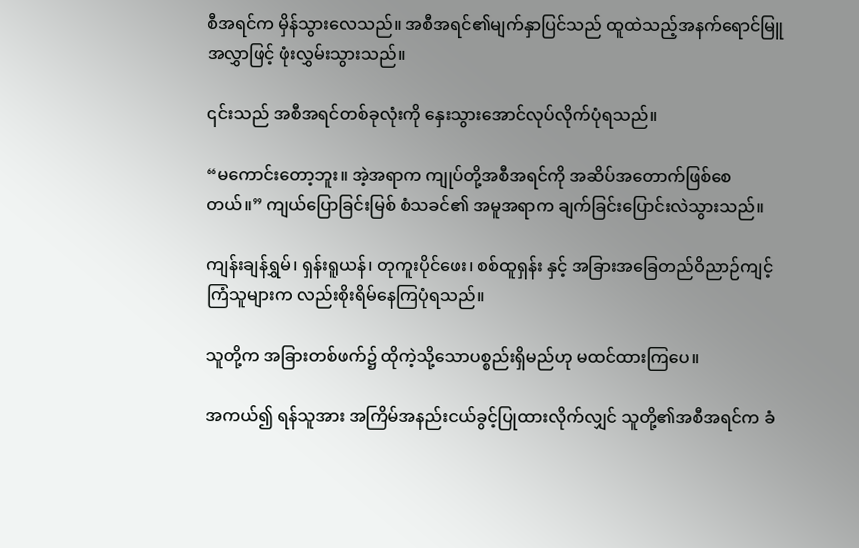စီအရင်က မှိန်သွားလေသည်။ အစီအရင်၏မျက်နှာပြင်သည် ထူထဲသည့်အနက်ရောင်မြူအလွှာဖြင့် ဖုံးလွှမ်းသွားသည်။

၎င်းသည် အစီအရင်တစ်ခုလုံးကို နှေးသွားအောင်လုပ်လိုက်ပုံရသည်။

“မကောင်းတော့ဘူး။ အဲ့အရာက ကျုပ်တို့အစီအရင်ကို အဆိပ်အတောက်ဖြစ်စေတယ်။” ကျယ်ပြောခြင်းမြစ် စံသခင်၏ အမူအရာက ချက်ခြင်းပြောင်းလဲသွားသည်။

ကျန်းချန်ရွှမ်၊ ရှန်းရူယန်၊ တုကူးပိုင်ဖေး၊ စစ်ထူရှန်း နှင့် အခြားအခြေတည်ဝိညာဉ်ကျင့်ကြံသူများက လည်းစိုးရိမ်နေကြပုံရသည်။

သူတို့က အခြားတစ်ဖက်၌ ထိုကဲ့သို့သောပစ္စည်းရှိမည်ဟု မထင်ထားကြပေ။

အကယ်၍ ရန်သူအား အကြိမ်အနည်းငယ်ခွင့်ပြုထားလိုက်လျှင် သူတို့၏အစီအရင်က ခံ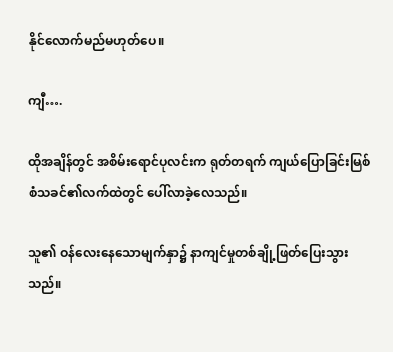နိုင်လောက်မည်မဟုတ်ပေ။

ကျီ….

ထိုအချိန်တွင် အစိမ်းရောင်ပုလင်းက ရုတ်တရက် ကျယ်ပြောခြင်းမြစ်စံသခင်၏လက်ထဲတွင် ပေါ်လာခဲ့လေသည်။

သူ၏ ဝန်လေးနေသောမျက်နှာ၌ နာကျင်မှုတစ်ချို့ဖြတ်ပြေးသွားသည်။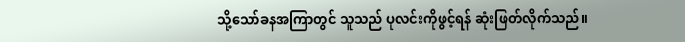သို့သော်ခနအကြာတွင် သူသည် ပုလင်းကိုဖွင့်ရန် ဆုံးဖြတ်လိုက်သည်။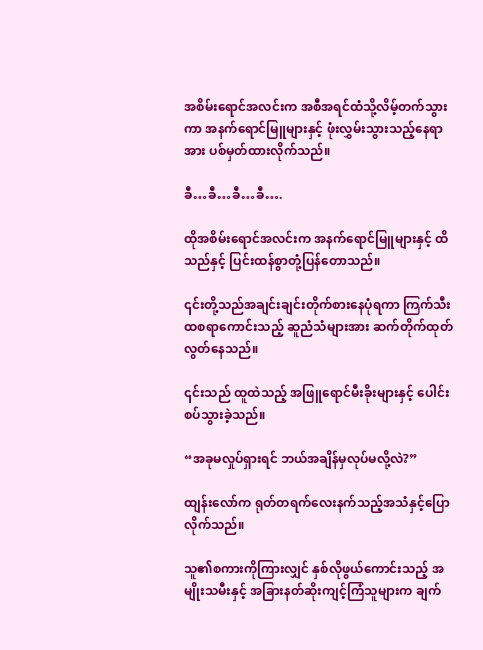အစိမ်းရောင်အလင်းက အစီအရင်ထံသို့လိမ့်တက်သွားကာ အနက်ရောင်မြူများနှင့် ဖုံးလွှမ်းသွားသည့်နေရာအား ပစ်မှတ်ထားလိုက်သည်။

ခီ…ခီ…ခီ…ခီ….

ထိုအစိမ်းရောင်အလင်းက အနက်ရောင်မြူများနှင့် ထိသည်နှင့် ပြင်းထန်စွာတုံ့ပြန်တောသည်။

၎င်းတို့သည်အချင်းချင်းတိုက်စားနေပုံရကာ ကြက်သီးထစရာကောင်းသည့် ဆူညံသံများအား ဆက်တိုက်ထုတ်လွတ်နေသည်။

၎င်းသည် ထူထဲသည့် အဖြူရောင်မီးခိုးများနှင့် ပေါင်းစပ်သွားခဲ့သည်။

“အခုမလှုပ်ရှားရင် ဘယ်အချိန်မှလုပ်မလို့လဲ?”

ထျန်းလော်က ရုတ်တရက်လေးနက်သည့်အသံနှင့်ပြောလိုက်သည်။

သူ၏စကားကိုကြားလျှင် နှစ်လိုဖွယ်ကောင်းသည့် အမျိုးသမီးနှင့် အခြားနတ်ဆိုးကျင့်ကြံသူများက ချက်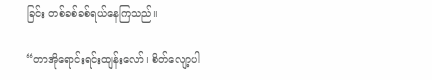ခြင်း တစ်ခစ်ခစ်ရယ်နေကြသည်။

“တာအိုရောင်းရင်းထျန်းလော်၊ စိတ်လျော့ပါ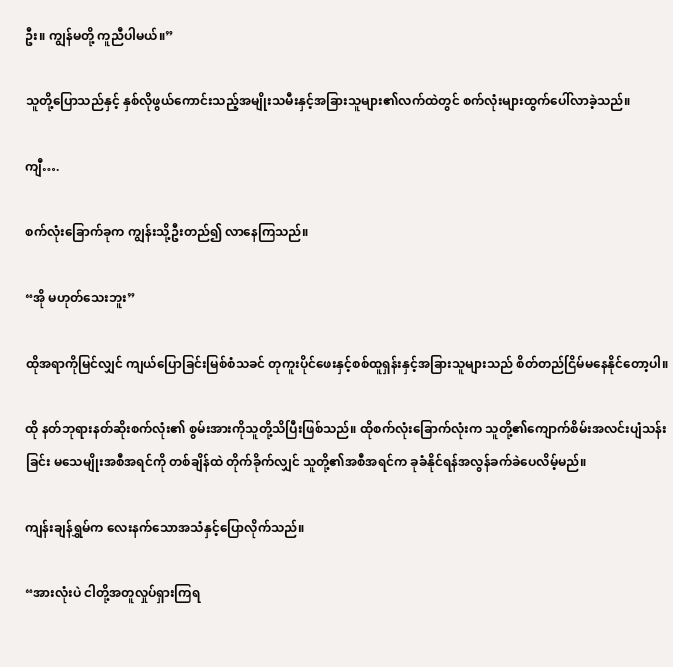ဦး။ ကျွန်မတို့ ကူညီပါမယ်။”

သူတို့ပြောသည်နှင့် နှစ်လိုဖွယ်ကောင်းသည့်အမျိုးသမီးနှင့်အခြားသူများ၏လက်ထဲတွင် စက်လုံးများထွက်ပေါ်လာခဲ့သည်။

ကျီ….

စက်လုံးခြောက်ခုက ကျွန်းသို့ဦးတည်၍ လာနေကြသည်။

“အို မဟုတ်သေးဘူး”

ထိုအရာကိုမြင်လျှင် ကျယ်ပြောခြင်းမြစ်စံသခင် တုကူးပိုင်ဖေးနှင့်စစ်ထူရှန်းနှင့်အခြားသူများသည် စိတ်တည်ငြိမ်မနေနိုင်တော့ပါ။

ထို နတ်ဘုရားနတ်ဆိုးစက်လုံး၏ စွမ်းအားကိုသူတို့သိပြီးဖြစ်သည်။ ထိုစက်လုံးခြောက်လုံးက သူတို့၏ကျောက်စိမ်းအလင်းပျံသန်းခြင်း မသေမျိုးအစီအရင်ကို တစ်ချိန်ထဲ တိုက်ခိုက်လျှင် သူတို့၏အစီအရင်က ခုခံနိုင်ရန်အလွန်ခက်ခဲပေလိမ့်မည်။

ကျန်းချန်ရွှမ်က လေးနက်သောအသံနှင့်ပြောလိုက်သည်။

“အားလုံးပဲ ငါတို့အတူလှုပ်ရှားကြရ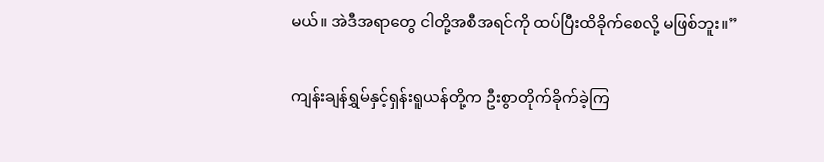မယ်။ အဲဒီအရာ‌တွေ ငါတို့အစီအရင်ကို ထပ်ပြီးထိခိုက်စေလို့ မဖြစ်ဘူး။”

ကျန်းချန်ရွှမ်နှင့်ရှန်းရူယန်တို့က ဦးစွာတိုက်ခိုက်ခဲ့ကြ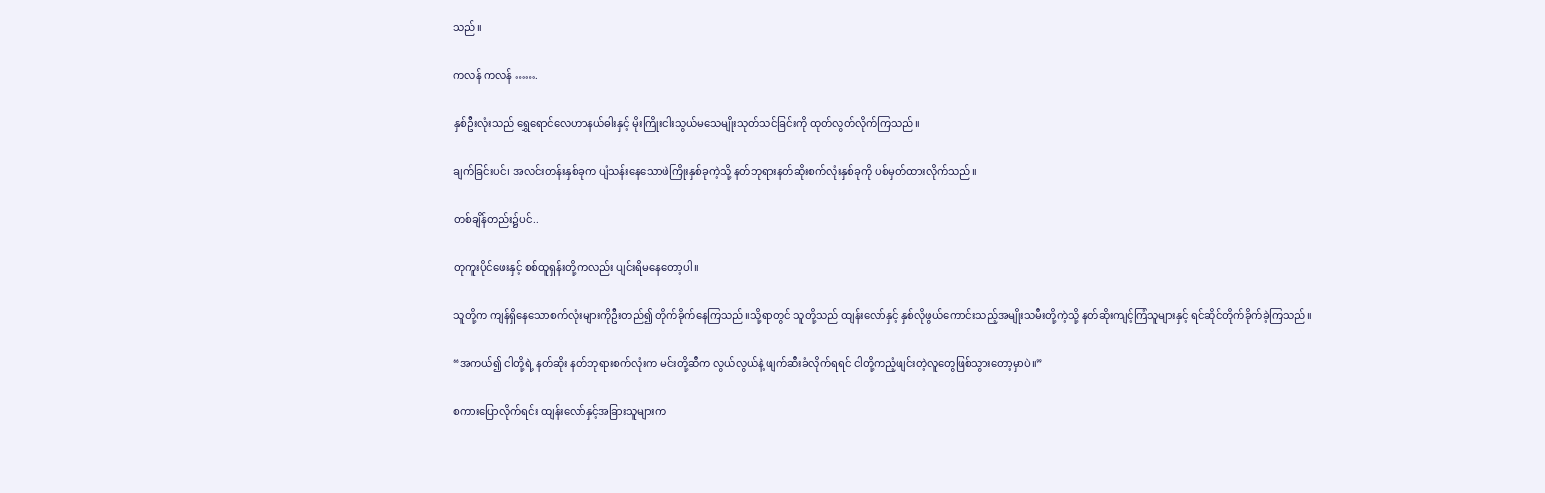သည်။

ကလန် ကလန် …….

နှစ်ဦးလုံးသည် ရွှေရောင်လေဟာနယ်ဓါးနှင့် မိုးကြိုးငါးသွယ်မသေမျိုးသုတ်သင်ခြင်းကို ထုတ်လွတ်လိုက်ကြသည်။

ချက်ခြင်းပင်၊ အလင်းတန်းနှစ်ခုက ပျံသန်းနေသောဖဲကြိုးနှစ်ခုကဲ့သို့ နတ်ဘုရားနတ်ဆိုးစက်လုံးနှစ်ခုကို ပစ်မှတ်ထားလိုက်သည်။

တစ်ချိန်တည်း၌ပင်..

တုကူးပိုင်ဖေးနှင့် စစ်ထူရှန်းတို့ကလည်း ပျင်းရိမနေတော့ပါ။

သူတို့က ကျန်ရှိနေသောစက်လုံးများကိုဦးတည်၍ တိုက်ခိုက်နေကြသည်။သို့ရာတွင် သူတို့သည် ထျန်းလော်နှင့် နှစ်လိုဖွယ်ကောင်းသည့်အမျိုးသမီးတို့ကဲ့သို့ နတ်ဆိုးကျင့်ကြံသူများနှင့် ရင်ဆိုင်တိုက်ခိုက်ခဲ့ကြသည်။

“အကယ်၍ ငါတို့ရဲ့ နတ်ဆိုး နတ်ဘုရားစက်လုံးက မင်းတို့ဆီက လွယ်လွယ်နဲ့ ဖျက်ဆီးခံလိုက်ရရင် ငါတို့ကညံ့ဖျင်းတဲ့လူတွေဖြစ်သွားတော့မှာပဲ။”

စကားပြောလိုက်ရင်း ထျန်းလော်နှင့်အခြားသူများက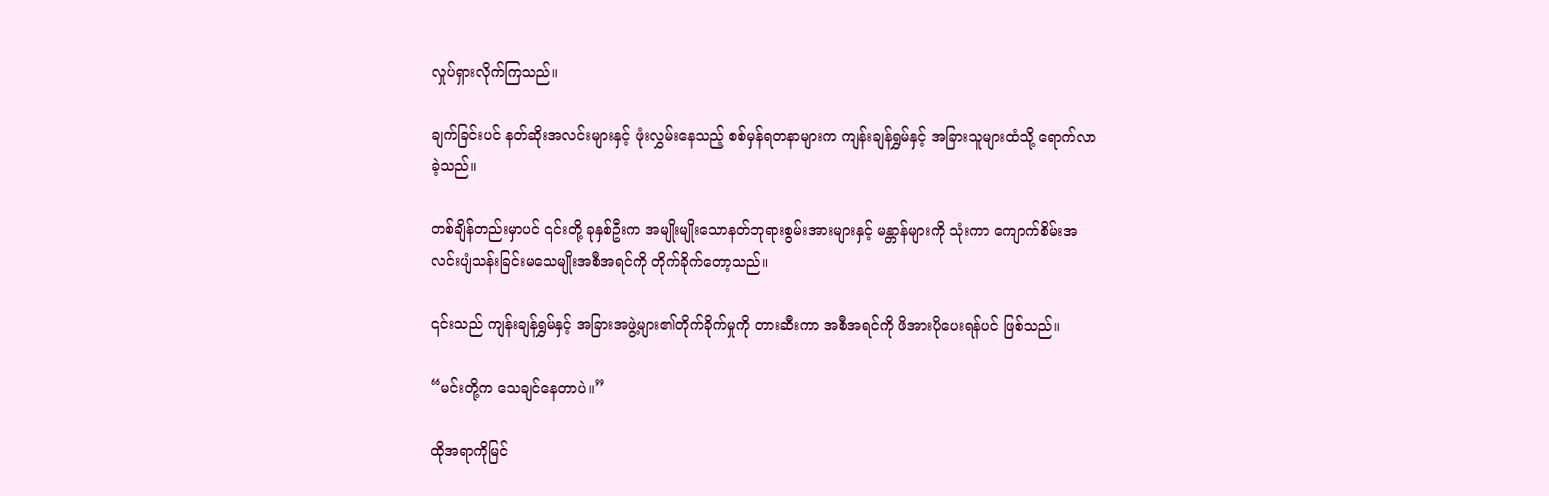လှုပ်ရှားလိုက်ကြသည်။

ချက်ခြင်းပင် နတ်ဆိုးအလင်းများနှင့် ဖုံးလွှမ်းနေသည့် စစ်မှန်ရတနာများက ကျန်းချန်ရွှမ်နှင့် အခြားသူများထံသို့ ရောက်လာခဲ့သည်။

တစ်ချိန်တည်းမှာပင် ၎င်းတို့ ခုနှစ်ဦးက အမျိုးမျိုးသောနတ်ဘုရားစွမ်းအားများနှင့် မန္တာန်များကို သုံးကာ ကျောက်စိမ်းအလင်းပျံသန်းခြင်းမသေမျိုးအစီအရင်ကို တိုက်ခိုက်တော့သည်။

၎င်းသည် ကျန်းချန်ရွှမ်နှင့် အခြားအဖွဲ့များ၏တိုက်ခိုက်မှုကို တားဆီးကာ အစီအရင်ကို ဖိအားပိုပေးရန်ပင် ဖြစ်သည်။

“မင်းတို့က သေချင်နေတာပဲ။”

ထိုအရာကိုမြင်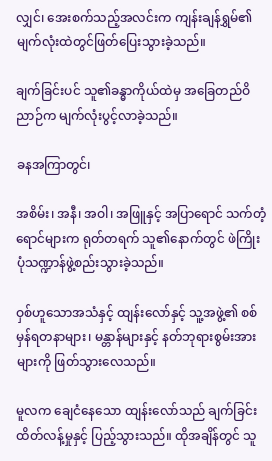လျှင်၊ အေးစက်သည့်အလင်းက ကျန်းချန်ရွှမ်၏မျက်လုံးထဲတွင်ဖြတ်ပြေးသွားခဲ့သည်။

ချက်ခြင်းပင် သူ၏ခန္ဓာကိုယ်ထဲမှ အခြေတည်ဝိညာဉ်က မျက်လုံးပွင့်လာခဲ့သည်။

ခနအကြာတွင်၊

အစိမ်း၊ အနီ၊ အဝါ၊ အဖြူနှင့် အပြာရောင် သက်တံ့ရောင်များက ရုတ်တရက် သူ၏နောက်တွင် ဖဲကြိုးပုံသဏ္ဍာန်ဖွဲ့စည်းသွားခဲ့သည်။

ဝှစ်ဟူသောအသံနှင့် ထျန်းလော်နှင့် သူ့အဖွဲ့၏ စစ်မှန်ရတနာများ၊ မန္တာန်များနှင့် နတ်ဘုရားစွမ်းအားများကို ဖြတ်သွားလေသည်။

မူလက ချေငံနေသော ထျန်းလော်သည် ချက်ခြင်းထိတ်လန့်မှုနှင့် ပြည့်သွားသည်။ ထိုအချိန်တွင် သူ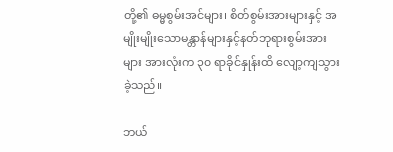တို့၏ ဓမ္မစွမ်းအင်များ၊ စိတ်စွမ်းအားများနှင့် အမျိုးမျိုးသောမန္တာန်များနှင့်နတ်ဘုရားစွမ်းအားများ အားလုံးက ၃၀ ရာခိုင်နှုန်းထိ လျော့ကျသွားခဲ့သည်။

ဘယ်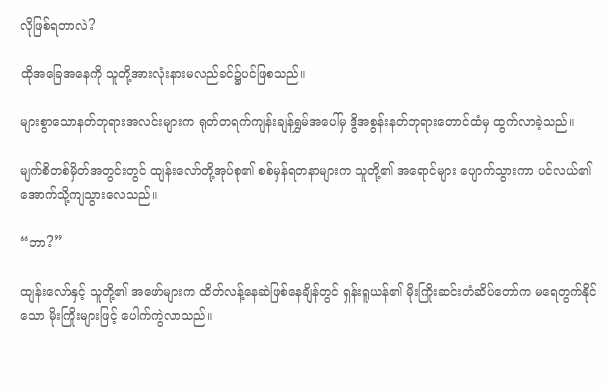လိုဖြစ်ရတာလဲ?

ထိုအခြေအနေကို သူတို့အားလုံးနားမလည်ခင်၌ပင်ဖြစသည်။

များစွာသောနတ်ဘုရားအလင်းများက ရုတ်တရက်ကျန်းချန်ရွှမ်အပေါ်မှ ဒွိအစွန်းနတ်ဘုရားတောင်ထံမှ ထွက်လာခဲ့သည်။

မျက်စိတစ်မှိတ်အတွင်းတွင် ထျန်းလော်တို့အုပ်စု၏ စစ်မှန်ရတနာများက သူတို့၏ အရောင်များ ပျောက်သွားကာ ပင်လယ်၏အောက်သို့ကျသွားလေသည်။

“ဘာ?”

ထျန်းလော်နှင့် သူတို့၏ အဖော်များက ထိတ်လန့်နေဆဲဖြစ်နေချိန်တွင် ရှန်းရူယန်၏ မိုးကြိုးဆင်းတံဆိပ်တော်က မရေတွက်နိုင်သော မိုးကြိုးများဖြင့် ပေါက်ကွဲလာသည်။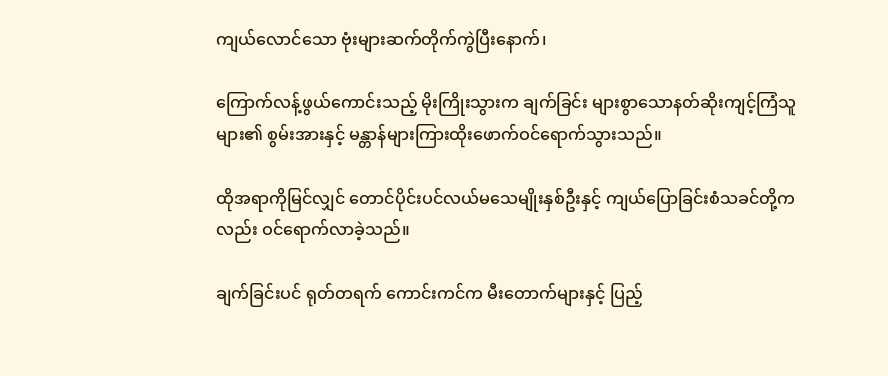ကျယ်လောင်သော ဗုံးများဆက်တိုက်ကွဲပြီးနောက်၊

ကြောက်လန့်ဖွယ်ကောင်းသည့် မိုးကြိုးသွားက ချက်ခြင်း များစွာသောနတ်ဆိုးကျင့်ကြံသူများ၏ စွမ်းအားနှင့် မန္တာန်များကြားထိုးဖောက်ဝင်ရောက်သွားသည်။

ထိုအရာကိုမြင်လျှင် တောင်ပိုင်းပင်လယ်မသေမျိုးနှစ်ဦးနှင့် ကျယ်ပြောခြင်းစံသခင်တို့ကလည်း ဝင်ရောက်လာခဲ့သည်။

ချက်ခြင်းပင် ရုတ်တရက် ကောင်းကင်က မီးတောက်များနှင့် ပြည့်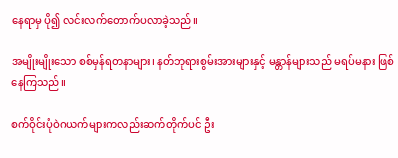နေရာမှ ပို၍ လင်းလက်တောက်ပလာခဲ့သည်။

အမျိုးမျိုးသော စစ်မှန်ရတနာများ၊ နတ်ဘုရားစွမ်းအားများနှင့် မန္တာန်များသည် မရပ်မနား ဖြစ်နေကြသည်။

စက်ဝိုင်းပုံဝဲဂယက်များကလည်းဆက်တိုက်ပင် ဦး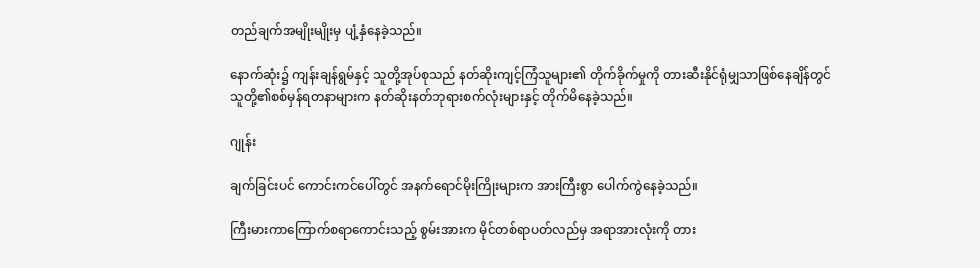တည်ချက်အမျိုးမျိုးမှ ပျံ့နှံနေခဲ့သည်။

နောက်ဆုံး၌ ကျန်းချန်ရွမ်နှင့် သူတို့အုပ်စုသည် နတ်ဆိုးကျင့်ကြံသူများ၏ တိုက်ခိုက်မှုကို တားဆီးနိုင်ရုံမျှသာဖြစ်နေချိန်တွင် သူတို့၏စစ်မှန်ရတနာများက နတ်ဆိုးနတ်ဘုရားစက်လုံးများနှင့် တိုက်မိနေခဲ့သည်။

ဂျုန်း

ချက်ခြင်းပင် ကောင်းကင်ပေါ်တွင် အနက်ရောင်မိုးကြိုးများက အားကြီးစွာ ပေါက်ကွဲနေခဲ့သည်။

ကြီးမားကာကြောက်စရာကောင်းသည့် စွမ်းအားက မိုင်တစ်ရာပတ်လည်မှ အရာအားလုံးကို တား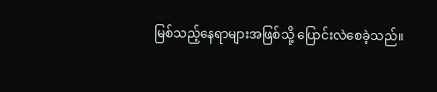မြစ်သည့်နေရာများအဖြစ်သို့ ပြောင်းလဲစေခဲ့သည်။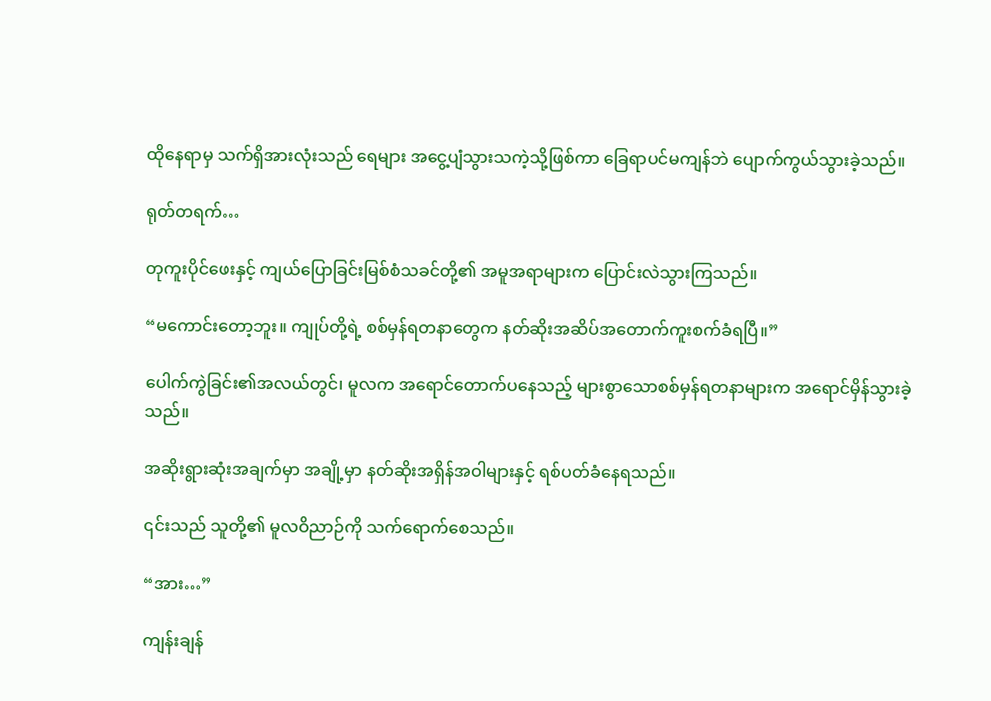ထိုနေရာမှ သက်ရှိအားလုံးသည် ရေများ အငွေ့ပျံသွားသကဲ့သို့ဖြစ်ကာ ခြေရာပင်မကျန်ဘဲ ပျောက်ကွယ်သွားခဲ့သည်။

ရုတ်တရက်…

တုကူးပိုင်ဖေးနှင့် ကျယ်ပြောခြင်းမြစ်စံသခင်တို့၏ အမူအရာများက ပြောင်းလဲသွားကြသည်။

“မကောင်းတော့ဘူး။ ကျုပ်တို့ရဲ့ စစ်မှန်ရတနာတွေက နတ်ဆိုးအဆိပ်အတောက်ကူးစက်ခံရပြီ။”

ပေါက်ကွဲခြင်း၏အလယ်တွင်၊ မူလက အရောင်တောက်ပနေသည့် များစွာသောစစ်မှန်ရတနာများက အရောင်မှိန်သွားခဲ့သည်။

အဆိုးရွားဆုံးအချက်မှာ အချို့မှာ နတ်ဆိုးအရှိန်အဝါများနှင့် ရစ်ပတ်ခံနေရသည်။

၎င်းသည် သူတို့၏ မူလဝိညာဉ်ကို သက်ရောက်စေသည်။

“အား…”

ကျန်းချန်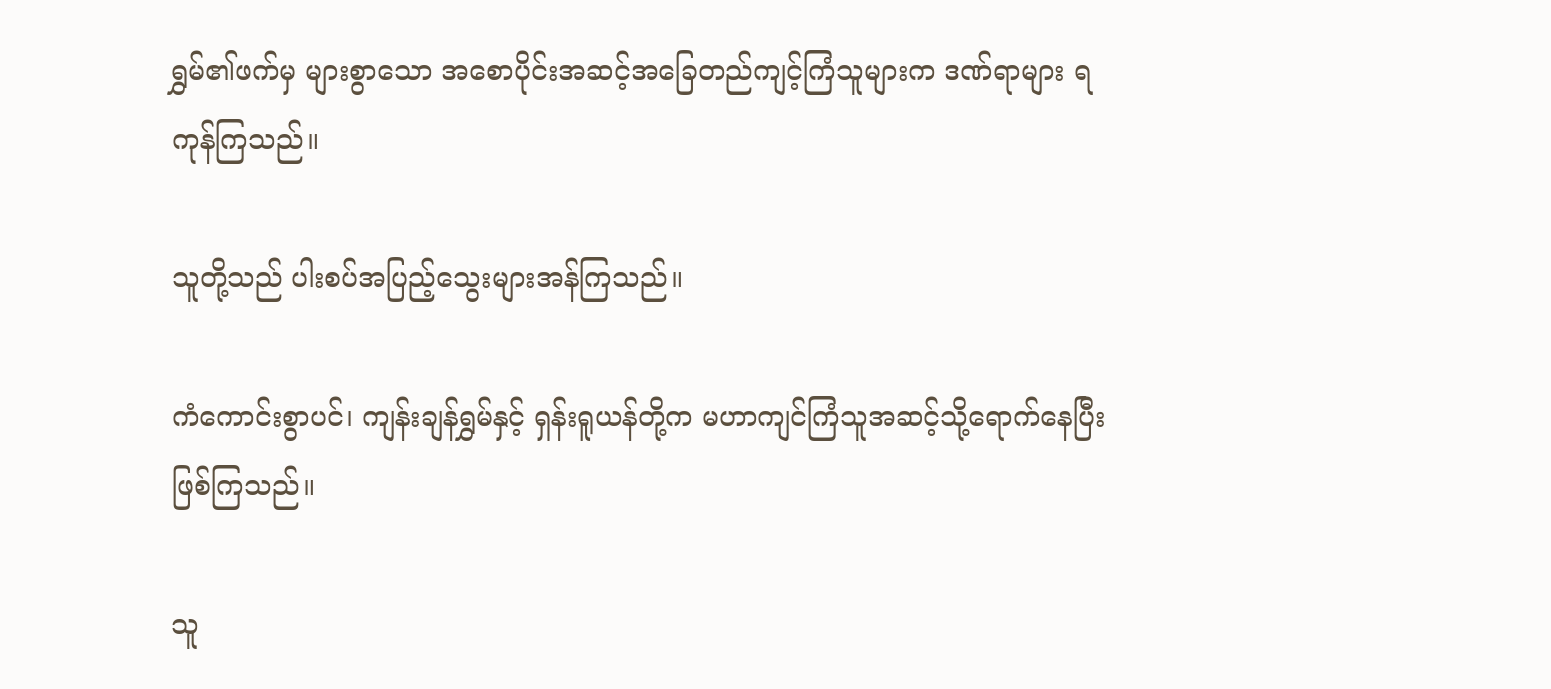ရွှမ်၏ဖက်မှ များစွာသော အစောပိုင်းအဆင့်အခြေတည်ကျင့်ကြံသူများက ဒဏ်ရာများ ရကုန်ကြသည်။

သူတို့သည် ပါးစပ်အပြည့်သွေးများအန်ကြသည်။

ကံကောင်းစွာပင်၊ ကျန်းချန်ရွှမ်နှင့် ရှန်းရူယန်တို့က မဟာကျင်ကြံသူအဆင့်သို့ရောက်နေပြီး ဖြစ်ကြသည်။

သူ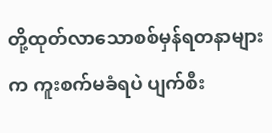တို့ထုတ်လာသောစစ်မှန်ရတနာများက ကူးစက်မခံရပဲ ပျက်စီး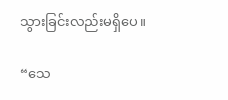သွားခြင်းလည်းမရှိပေ။

“သေ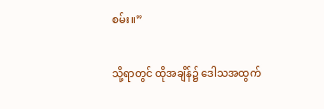စမ်း။”

သို့ရာတွင် ထိုအချိန်၌ ဒေါသအထွက်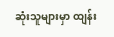ဆုံးသူများမှာ ထျန်း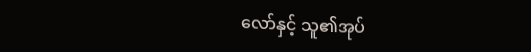လော်နှင့် သူ၏အုပ်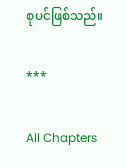စုပင်ဖြစ်သည်။

***

All Chapters